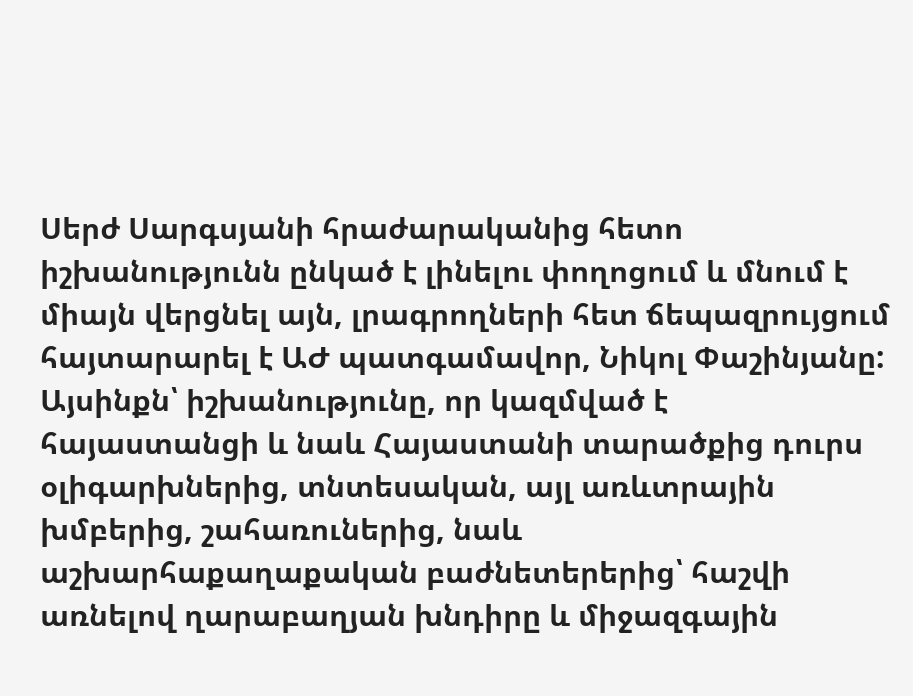Սերժ Սարգսյանի հրաժարականից հետո իշխանությունն ընկած է լինելու փողոցում և մնում է միայն վերցնել այն, լրագրողների հետ ճեպազրույցում հայտարարել է ԱԺ պատգամավոր, Նիկոլ Փաշինյանը: Այսինքն՝ իշխանությունը, որ կազմված է հայաստանցի և նաև Հայաստանի տարածքից դուրս օլիգարխներից, տնտեսական, այլ առևտրային խմբերից, շահառուներից, նաև աշխարհաքաղաքական բաժնետերերից՝ հաշվի առնելով ղարաբաղյան խնդիրը և միջազգային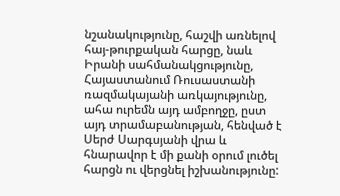նշանակությունը, հաշվի առնելով հայ-թուրքական հարցը, նաև Իրանի սահմանակցությունը, Հայաստանում Ռուսաստանի ռազմակայանի առկայությունը, ահա ուրեմն այդ ամբողջը, ըստ այդ տրամաբանության, հենված է Սերժ Սարգսյանի վրա և հնարավոր է մի քանի օրում լուծել հարցն ու վերցնել իշխանությունը: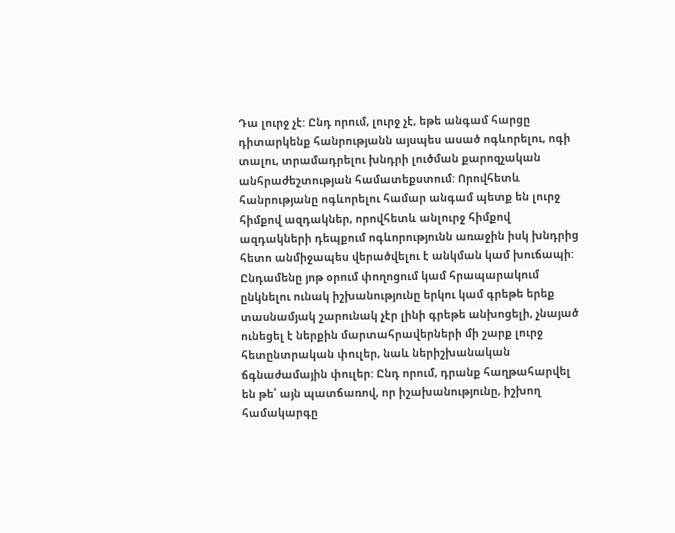Դա լուրջ չէ: Ընդ որում, լուրջ չէ, եթե անգամ հարցը դիտարկենք հանրությանն այսպես ասած ոգևորելու, ոգի տալու, տրամադրելու խնդրի լուծման քարոզչական անհրաժեշտության համատեքստում: Որովհետև հանրությանը ոգևորելու համար անգամ պետք են լուրջ հիմքով ազդակներ, որովհետև անլուրջ հիմքով ազդակների դեպքում ոգևորությունն առաջին իսկ խնդրից հետո անմիջապես վերածվելու է անկման կամ խուճապի:
Ընդամենը յոթ օրում փողոցում կամ հրապարակում ընկնելու ունակ իշխանությունը երկու կամ գրեթե երեք տասնամյակ շարունակ չէր լինի գրեթե անխոցելի, չնայած ունեցել է ներքին մարտահրավերների մի շարք լուրջ հետընտրական փուլեր, նաև ներիշխանական ճգնաժամային փուլեր: Ընդ որում, դրանք հաղթահարվել են թե՛ այն պատճառով, որ իշախանությունը, իշխող համակարգը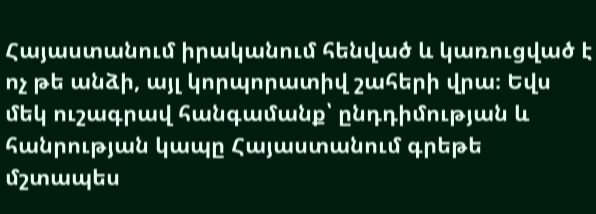Հայաստանում իրականում հենված և կառուցված է ոչ թե անձի, այլ կորպորատիվ շահերի վրա։ Եվս մեկ ուշագրավ հանգամանք՝ ընդդիմության և հանրության կապը Հայաստանում գրեթե մշտապես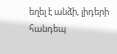եղել է անձի, լիդերի հանդեպ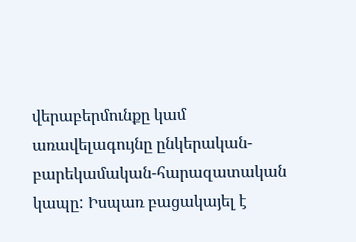վերաբերմունքը կամ առավելագույնը ընկերական-բարեկամական-հարազատական կապը: Իսպառ բացակայել է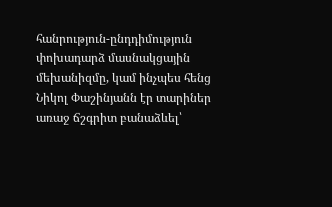հանրություն-ընդդիմություն փոխադարձ մասնակցային մեխանիզմը, կամ ինչպես հենց Նիկոլ Փաշինյանն էր տարիներ առաջ ճշգրիտ բանաձևել՝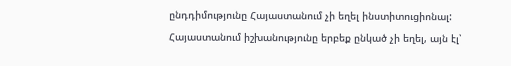ընդդիմությունը Հայաստանում չի եղել ինստիտուցիոնալ:
Հայաստանում իշխանությունը երբեք ընկած չի եղել, այն էլ՝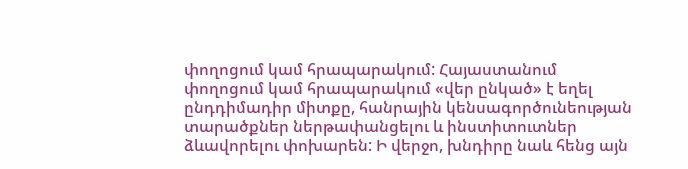փողոցում կամ հրապարակում: Հայաստանում փողոցում կամ հրապարակում «վեր ընկած» է եղել ընդդիմադիր միտքը, հանրային կենսագործունեության տարածքներ ներթափանցելու և ինստիտուտներ ձևավորելու փոխարեն: Ի վերջո, խնդիրը նաև հենց այն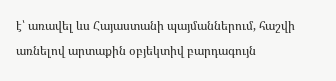է՝ առավել ևս Հայաստանի պայմաններում, հաշվի առնելով արտաքին օբյեկտիվ բարդագույն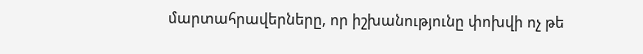մարտահրավերները, որ իշխանությունը փոխվի ոչ թե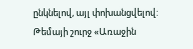ընկնելով, այլ փոխանցվելով: Թեմայի շուրջ «Առաջին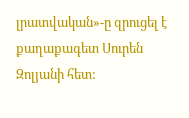լրատվական»-ը զրուցել է քաղաքագետ Սուրեն Զոլյանի հետ: